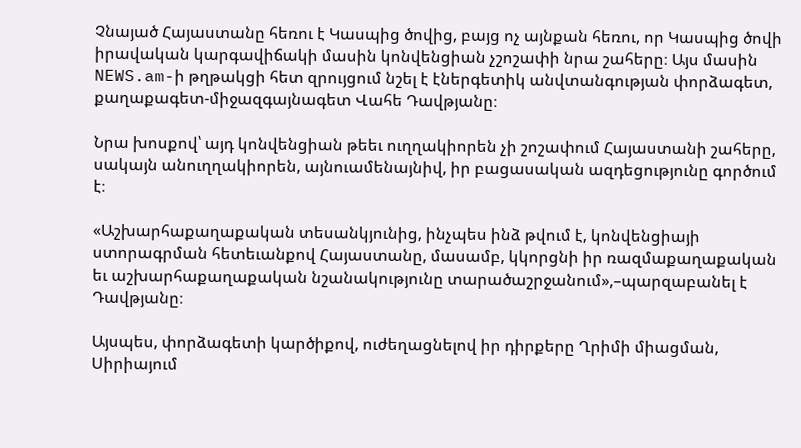Չնայած Հայաստանը հեռու է Կասպից ծովից, բայց ոչ այնքան հեռու, որ Կասպից ծովի իրավական կարգավիճակի մասին կոնվենցիան չշոշափի նրա շահերը։ Այս մասին NEWS.am-ի թղթակցի հետ զրույցում նշել է էներգետիկ անվտանգության փորձագետ, քաղաքագետ-միջազգայնագետ Վահե Դավթյանը։

Նրա խոսքով՝ այդ կոնվենցիան թեեւ ուղղակիորեն չի շոշափում Հայաստանի շահերը, սակայն անուղղակիորեն, այնուամենայնիվ, իր բացասական ազդեցությունը գործում է։

«Աշխարհաքաղաքական տեսանկյունից, ինչպես ինձ թվում է, կոնվենցիայի ստորագրման հետեւանքով Հայաստանը, մասամբ, կկորցնի իր ռազմաքաղաքական եւ աշխարհաքաղաքական նշանակությունը տարածաշրջանում»,–պարզաբանել է Դավթյանը։

Այսպես, փորձագետի կարծիքով, ուժեղացնելով իր դիրքերը Ղրիմի միացման, Սիրիայում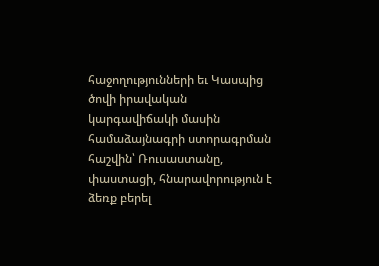հաջողությունների եւ Կասպից ծովի իրավական կարգավիճակի մասին համաձայնագրի ստորագրման հաշվին՝ Ռուսաստանը, փաստացի, հնարավորություն է ձեռք բերել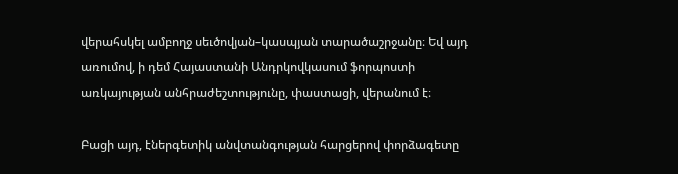վերահսկել ամբողջ սեւծովյան–կասպյան տարածաշրջանը։ Եվ այդ առումով, ի դեմ Հայաստանի Անդրկովկասում ֆորպոստի առկայության անհրաժեշտությունը, փաստացի, վերանում է։

Բացի այդ, էներգետիկ անվտանգության հարցերով փորձագետը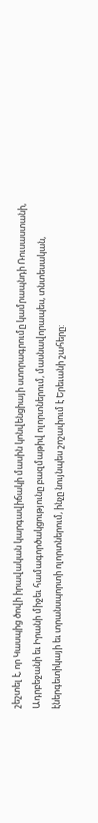շեշտել է, որ Կասպից ծովի իրավական կարգավիճակի մասին կոնվենցիայի ստորագրումը կամրապնդի Ռուսաստանի, Ադրբեջանի եւ Իրանի միջեւ համագործակցությունը բազմաթիվ ոլորտներում, մասնավորապես, տնտեսական, էներգետիկայի եւ տրանսպորտի ոլորտներում, ինչը նույնպես շոշափում է Երեւանի շահերը: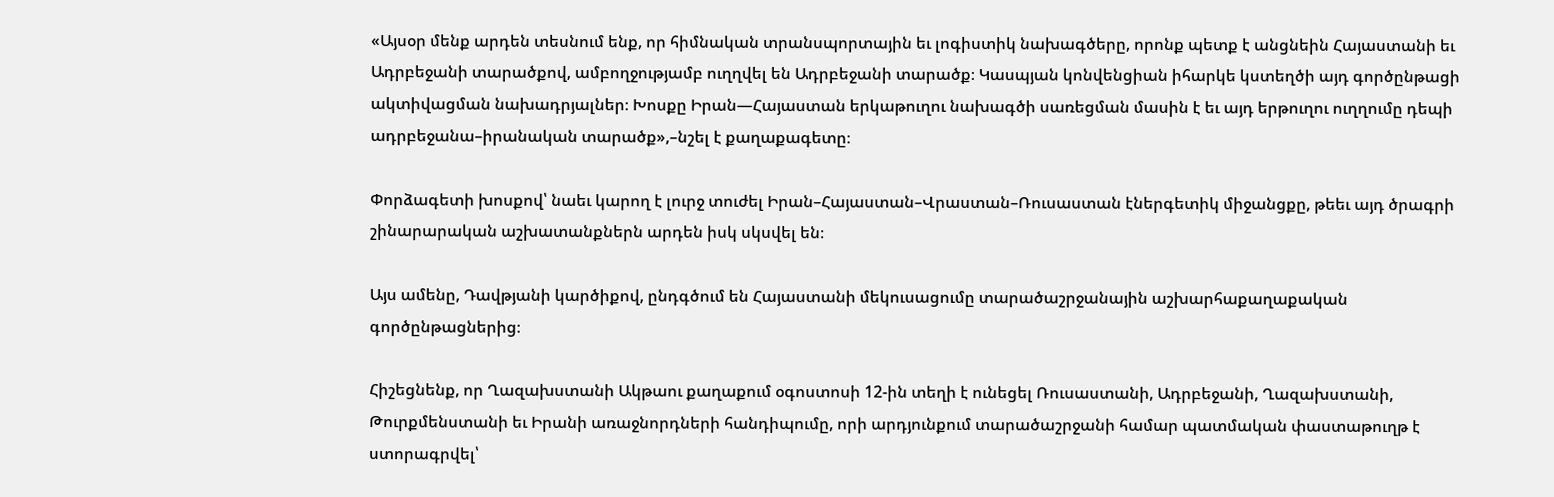«Այսօր մենք արդեն տեսնում ենք, որ հիմնական տրանսպորտային եւ լոգիստիկ նախագծերը, որոնք պետք է անցնեին Հայաստանի եւ Ադրբեջանի տարածքով, ամբողջությամբ ուղղվել են Ադրբեջանի տարածք։ Կասպյան կոնվենցիան իհարկե կստեղծի այդ գործընթացի ակտիվացման նախադրյալներ։ Խոսքը Իրան—Հայաստան երկաթուղու նախագծի սառեցման մասին է եւ այդ երթուղու ուղղումը դեպի ադրբեջանա–իրանական տարածք»,–նշել է քաղաքագետը։

Փորձագետի խոսքով՝ նաեւ կարող է լուրջ տուժել Իրան–Հայաստան–Վրաստան–Ռուսաստան էներգետիկ միջանցքը, թեեւ այդ ծրագրի շինարարական աշխատանքներն արդեն իսկ սկսվել են։

Այս ամենը, Դավթյանի կարծիքով, ընդգծում են Հայաստանի մեկուսացումը տարածաշրջանային աշխարհաքաղաքական գործընթացներից։

Հիշեցնենք, որ Ղազախստանի Ակթաու քաղաքում օգոստոսի 12-ին տեղի է ունեցել Ռուսաստանի, Ադրբեջանի, Ղազախստանի, Թուրքմենստանի եւ Իրանի առաջնորդների հանդիպումը, որի արդյունքում տարածաշրջանի համար պատմական փաստաթուղթ է ստորագրվել՝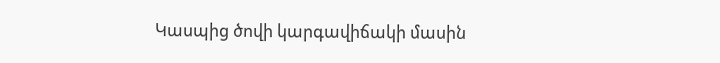Կասպից ծովի կարգավիճակի մասին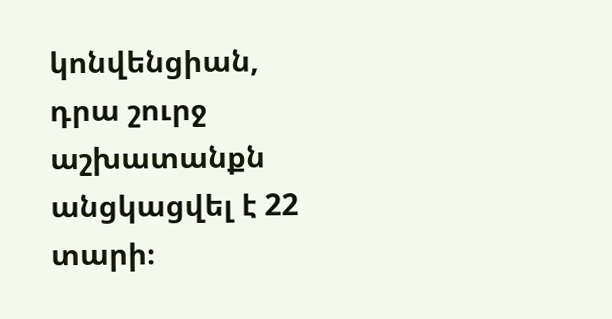կոնվենցիան, դրա շուրջ աշխատանքն անցկացվել է 22 տարի։